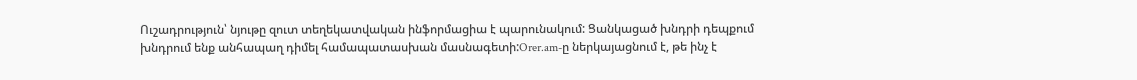Ուշադրություն՝ նյութը զուտ տեղեկատվական ինֆորմացիա է պարունակում: Ցանկացած խնդրի դեպքում խնդրում ենք անհապաղ դիմել համապատասխան մասնագետի:Orer.am-ը ներկայացնում է, թե ինչ է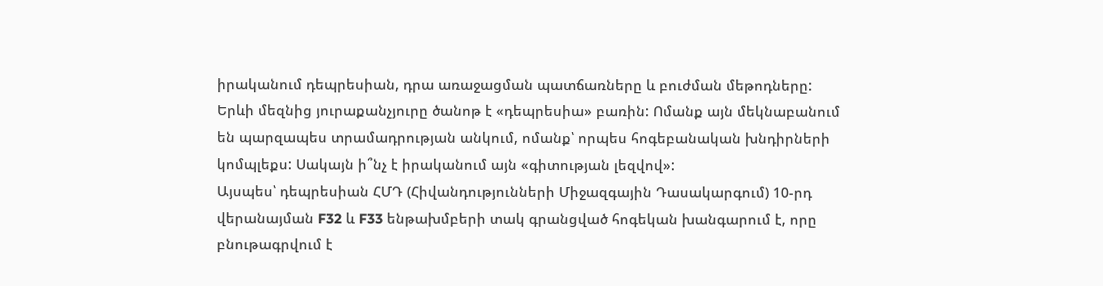իրականում դեպրեսիան, դրա առաջացման պատճառները և բուժման մեթոդները:
Երևի մեզնից յուրաքանչյուրը ծանոթ է «դեպրեսիա» բառին: Ոմանք այն մեկնաբանում են պարզապես տրամադրության անկում, ոմանք՝ որպես հոգեբանական խնդիրների կոմպլեքս: Սակայն ի՞նչ է իրականում այն «գիտության լեզվով»:
Այսպես՝ դեպրեսիան ՀՄԴ (Հիվանդությունների Միջազգային Դասակարգում) 10-րդ վերանայման F32 և F33 ենթախմբերի տակ գրանցված հոգեկան խանգարում է, որը բնութագրվում է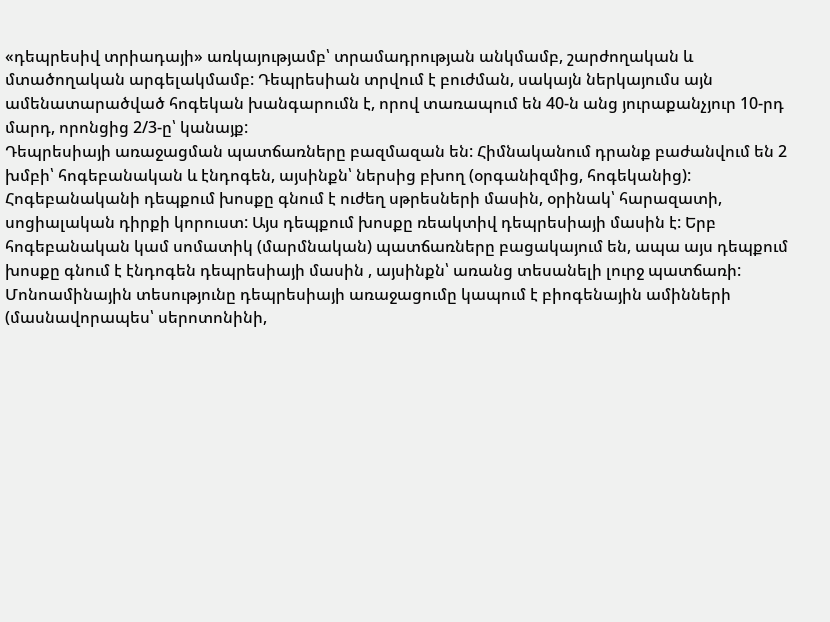«դեպրեսիվ տրիադայի» առկայությամբ՝ տրամադրության անկմամբ, շարժողական և մտածողական արգելակմամբ: Դեպրեսիան տրվում է բուժման, սակայն ներկայումս այն ամենատարածված հոգեկան խանգարումն է, որով տառապում են 40-ն անց յուրաքանչյուր 10-րդ մարդ, որոնցից 2/3-ը՝ կանայք:
Դեպրեսիայի առաջացման պատճառները բազմազան են: Հիմնականում դրանք բաժանվում են 2 խմբի՝ հոգեբանական և էնդոգեն, այսինքն՝ ներսից բխող (օրգանիզմից, հոգեկանից): Հոգեբանականի դեպքում խոսքը գնում է ուժեղ սթրեսների մասին, օրինակ՝ հարազատի, սոցիալական դիրքի կորուստ: Այս դեպքում խոսքը ռեակտիվ դեպրեսիայի մասին է: Երբ հոգեբանական կամ սոմատիկ (մարմնական) պատճառները բացակայում են, ապա այս դեպքում խոսքը գնում է էնդոգեն դեպրեսիայի մասին , այսինքն՝ առանց տեսանելի լուրջ պատճառի:
Մոնոամինային տեսությունը դեպրեսիայի առաջացումը կապում է բիոգենային ամինների (մասնավորապես՝ սերոտոնինի,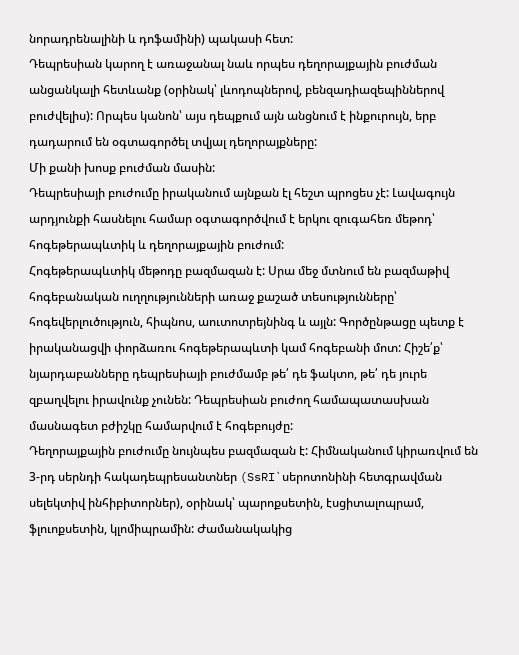նորադրենալինի և դոֆամինի) պակասի հետ:
Դեպրեսիան կարող է առաջանալ նաև որպես դեղորայքային բուժման անցանկալի հետևանք (օրինակ՝ լևոդոպներով, բենզադիազեպիններով բուժվելիս): Որպես կանոն՝ այս դեպքում այն անցնում է ինքուրույն, երբ դադարում են օգտագործել տվյալ դեղորայքները:
Մի քանի խոսք բուժման մասին:
Դեպրեսիայի բուժումը իրականում այնքան էլ հեշտ պրոցես չէ: Լավագույն արդյունքի հասնելու համար օգտագործվում է երկու զուգահեռ մեթոդ՝ հոգեթերապևտիկ և դեղորայքային բուժում:
Հոգեթերապևտիկ մեթոդը բազմազան է: Սրա մեջ մտնում են բազմաթիվ հոգեբանական ուղղությունների առաջ քաշած տեսությունները՝ հոգեվերլուծություն, հիպնոս, աուտոտրեյնինգ և այլն: Գործընթացը պետք է իրականացվի փորձառու հոգեթերապևտի կամ հոգեբանի մոտ: Հիշե՛ք՝ նյարդաբանները դեպրեսիայի բուժմամբ թե՛ դե ֆակտո, թե՛ դե յուրե զբաղվելու իրավունք չունեն: Դեպրեսիան բուժող համապատասխան մասնագետ բժիշկը համարվում է հոգեբույժը:
Դեղորայքային բուժումը նույնպես բազմազան է: Հիմնականում կիրառվում են 3-րդ սերնդի հակադեպրեսանտներ (SsRI`սերոտոնինի հետգրավման սելեկտիվ ինհիբիտորներ), օրինակ՝ պարոքսետին, էսցիտալոպրամ, ֆլուոքսետին, կլոմիպրամին: Ժամանակակից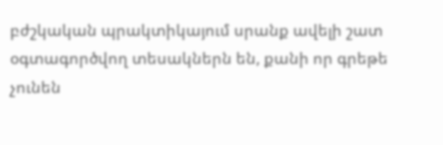բժշկական պրակտիկայում սրանք ավելի շատ օգտագործվող տեսակներն են, քանի որ գրեթե չունեն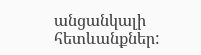անցանկալի հետևանքներ: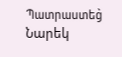Պատրաստեց̀ Նարեկ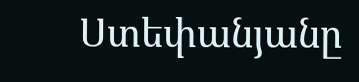Ստեփանյանը